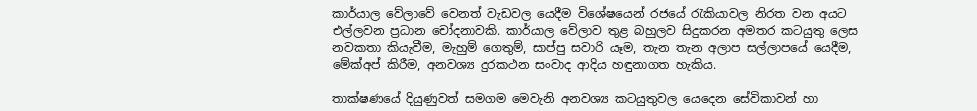කාර්යාල වේලාවේ වෙනත් වැඩවල යෙදීම විශේෂයෙන් රජයේ රැකියාවල නිරත වන අයට එල්ලවන ප්‍රධාන චෝදනාවකි. කාර්යාල වේලාව තුළ බහුලව සිදුකරන අමතර කටයුතු ලෙස නවකතා කියැවීම, මැහුම් ගෙතුම්, සාප්පු සවාරි යෑම, තැන තැන අලාප සල්ලාපයේ යෙදීම, මේක්අප් කිරීම, අනවශ්‍ය දුරකථන සංවාද ආදිය හඳුනාගත හැකිය.

තාක්ෂණයේ දියුණුවත් සමගම මෙවැනි අනවශ්‍ය කටයුතුවල යෙදෙන සේවිකාවන් හා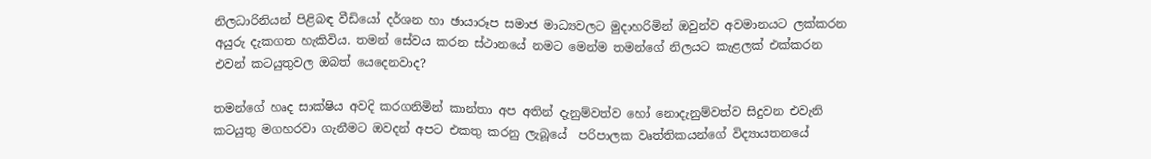නිලධාරිනියන් පිළිබඳ වීඩියෝ දර්ශන හා ඡායාරූප සමාජ මාධ්‍යවලට මුදාහරිමින් ඔවුන්ව අවමානයට ලක්කරන අයුරු දැකගත හැකිවිය. තමන් සේවය කරන ස්ථානයේ නමට මෙන්ම තමන්ගේ නිලයට කැළලක් එක්කරන එවන් කටයුතුවල ඔබත් යෙදෙනවාද?

තමන්ගේ හෘද සාක්ෂිය අවදි කරගනිමින් කාන්තා අප අතින් දැනුම්වත්ව හෝ නොදැනුම්වත්ව සිදුවන එවැනි කටයුතු මගහරවා ගැනීමට ඔවදන් අපට එකතු කරනු ලැබූයේ  පරිපාලක වෘත්තිකයන්ගේ විද්‍යායතනයේ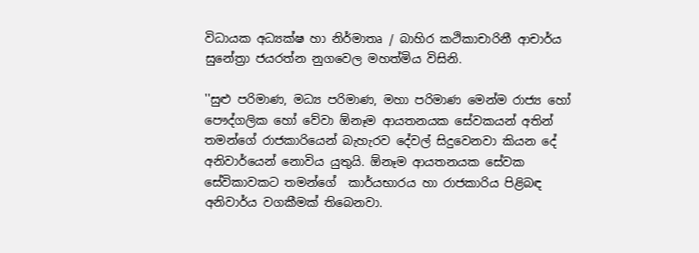විධායක අධ්‍යක්ෂ හා නිර්මාතෘ / බාහිර කථිකාචාරිනී ආචාර්ය සුනේත්‍රා ජයරත්න නුගවෙල මහත්මිය විසිනි.

''සුළු පරිමාණ, මධ්‍ය පරිමාණ, මහා පරිමාණ මෙන්ම රාජ්‍ය හෝ පෞද්ගලික හෝ වේවා ඕනෑම ආයතනයක සේවකයන් අතින් තමන්ගේ රාජකාරියෙන් බැහැරව දේවල් සිදුවෙනවා කියන දේ අනිවාර්යෙන් නොවිය යුතුයි. ඕනෑම ආයතනයක සේවක සේවිකාවකට තමන්ගේ  කාර්යභාරය හා රාජකාරිය පිළිබඳ අනිවාර්ය වගකීමක් තිබෙනවා.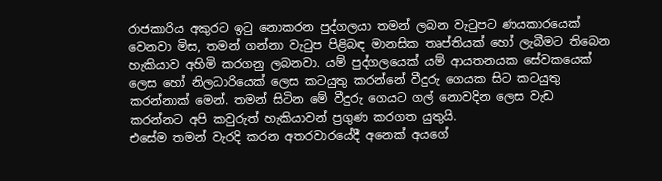රාජකාරිය අකුරට ඉටු නොකරන පුද්ගලයා තමන් ලබන වැටුපට ණයකාරයෙක් වෙනවා මිස, තමන් ගන්නා වැටුප පිළිබඳ මානසික තෘප්තියක් හෝ ලැබීමට තිබෙන හැකියාව අහිමි කරගනු ලබනවා. යම් පුද්ගලයෙක් යම් ආයතනයක සේවකයෙක් ලෙස හෝ නිලධාරියෙක් ලෙස කටයුතු කරන්නේ වීදුරු ගෙයක සිට කටයුතු කරන්නාක් මෙන්. තමන් සිටින මේ වීදුරු ගෙයට ගල් නොවදින ලෙස වැඩ කරන්නට අපි කවුරුත් හැකියාවන් ප්‍රගුණ කරගත යුතුයි.
එසේම තමන් වැරදි කරන අතරවාරයේදී අනෙක් අයගේ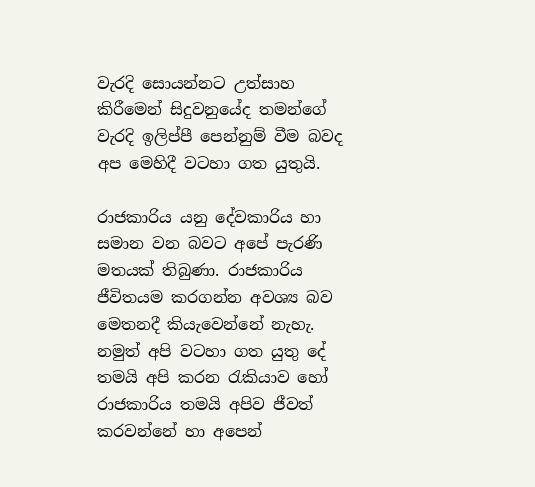වැරදි සොයන්නට උත්සාහ කිරීමෙන් සිදුවනුයේද තමන්ගේ වැරදි ඉලිප්පී පෙන්නුම් වීම බවද අප මෙහිදී වටහා ගත යුතුයි.

රාජකාරිය යනු දේවකාරිය හා සමාන වන බවට අපේ පැරණි මතයක් තිබුණා. රාජකාරිය ජීවිතයම කරගන්න අවශ්‍ය බව මෙතනදී කියැවෙන්නේ නැහැ. නමුත් අපි වටහා ගත යුතු දේ තමයි අපි කරන රැකියාව හෝ රාජකාරිය තමයි අපිව ජීවත් කරවන්නේ හා අපෙන්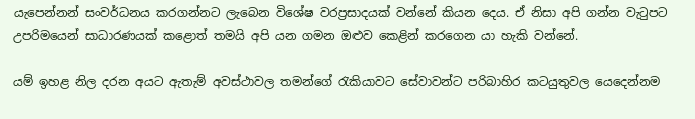යැපෙන්නන් සංවර්ධනය කරගන්නට ලැබෙන විශේෂ වරප්‍රසාදයක් වන්නේ කියන දෙය. ඒ නිසා අපි ගන්න වැටුපට උපරිමයෙන් සාධාරණයක් කළොත් තමයි අපි යන ගමන ඔළුව කෙළින් කරගෙන යා හැකි වන්නේ.

යම් ඉහළ නිල දරන අයට ඇතැම් අවස්ථාවල තමන්ගේ රැකියාවට සේවාවන්ට පරිබාහිර කටයුතුවල යෙදෙන්නම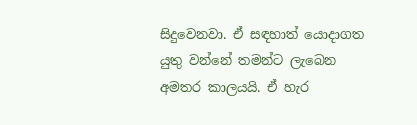සිදුවෙනවා. ඒ සඳහාත් යොදාගත යුතු වන්නේ තමන්ට ලැබෙන අමතර කාලයයි. ඒ හැර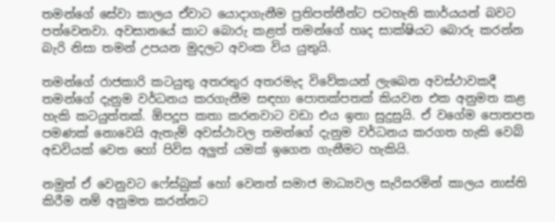තමන්ගේ සේවා කාලය ඒවාට යොදාගැනීම ප්‍රතිපත්තීන්ට පටහැනි කාර්යයන් බවට පත්වෙනවා. අවසානයේ කාට බොරු කළත් තමන්ගේ හෘද සාක්ෂියට බොරු කරන්න බැරි නිසා තමන් උපයන මුදලට අවංක විය යුතුයි.

තමන්ගේ රාජකාරි කටයුතු අතරතුර අතරමැද විවේකයන් ලැබෙන අවස්ථාවකදී තමන්ගේ දැනුම වර්ධනය කරගැනීම සඳහා පොතක්පතක් කියවන එක අනුමත කළ හැකි කටයුත්තක්. ඕපදූප කතා කරනවාට වඩා එය ඉතා සුදුසුයි. ඒ වගේම පොතපත පමණක් නොවෙයි ඇතැම් අවස්ථාවල තමන්ගේ දැනුම වර්ධනය කරගත හැකි වෙබ් අඩවියක් වෙත හෝ පිවිස අලුත් යමක් ඉගෙන ගැනීමට හැකියි.

නමුත් ඒ වෙනුවට ෆේස්බුක් හෝ වෙනත් සමාජ මාධ්‍යවල සැරිසරමින් කාලය නාස්ති කිරීම නම් අනුමත කරන්නට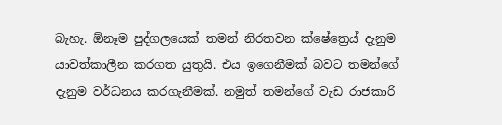බැහැ. ඕනෑම පුද්ගලයෙක් තමන් නිරතවන ක්ෂේත්‍ර‍ෙය් දැනුම යාවත්කාලීන කරගත යුතුයි. එය ඉගෙනීමක් බවට තමන්ගේ දැනුම වර්ධනය කරගැනීමක්. නමුත් තමන්ගේ වැඩ රාජකාරි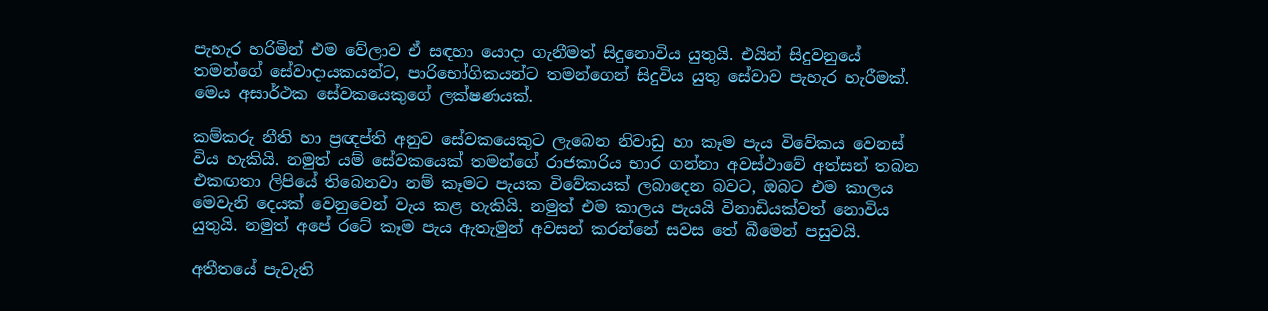පැහැර හරිමින් එම වේලාව ඒ සඳහා යොදා ගැනීමත් සිදුනොවිය යුතුයි. එයින් සිදුවනුයේ තමන්ගේ සේවාදායකයන්ට, පාරිභෝගිකයන්ට තමන්ගෙන් සිදුවිය යුතු සේවාව පැහැර හැරීමක්. මෙය අසාර්ථක සේවකයෙකුගේ ලක්ෂණයක්.

කම්කරු නීති හා ප්‍රඥප්ති අනුව සේවකයෙකුට ලැබෙන නිවාඩු හා කෑම පැය විවේකය වෙනස් විය හැකියි. නමුත් යම් සේවකයෙක් තමන්ගේ රාජකාරිය භාර ගන්නා අවස්ථාවේ අත්සන් තබන එකඟතා ලිපියේ තිබෙනවා නම් කෑමට පැයක විවේකයක් ලබාදෙන බවට, ඔබට එම කාලය මෙවැනි දෙයක් වෙනුවෙන් වැය කළ හැකියි. නමුත් එම කාලය පැයයි විනාඩියක්වත් නොවිය යුතුයි. නමුත් අපේ රටේ කෑම පැය ඇතැමුන් අවසන් කරන්නේ සවස තේ බීමෙන් පසුවයි.

අතීතයේ පැවැති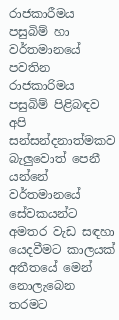රාජකාරීමය පසුබිම් හා වර්තමානයේ පවතින රාජකාරිමය පසුබිම් පිළිබඳව අපි සන්සන්දනාත්මකව බැලුවොත් පෙනී යන්නේ වර්තමානයේ සේවකයන්ට අමතර වැඩ සඳහා යෙදවීමට කාලයක් අතීතයේ මෙන් නොලැබෙන තරමට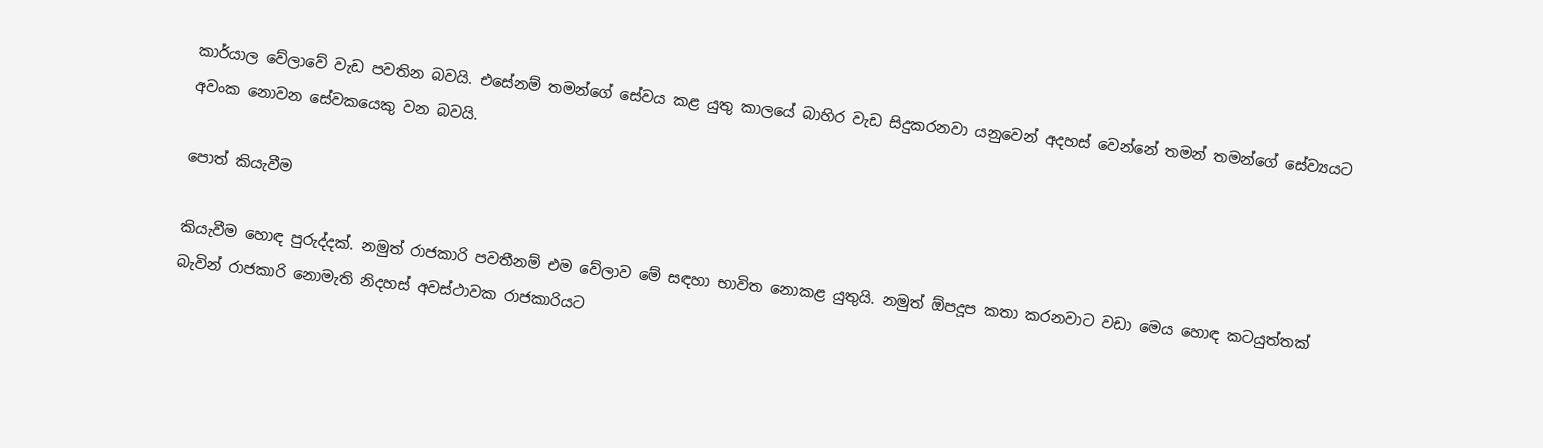කාර්යාල වේලාවේ වැඩ පවතින බවයි. එසේනම් තමන්ගේ සේවය කළ යුතු කාලයේ බාහිර වැඩ සිදුකරනවා යනුවෙන් අදහස් වෙන්නේ තමන් තමන්ගේ සේව්‍යයට අවංක නොවන සේවකයෙකු වන බවයි.

පොත් කියැවීම

කියැවීම හොඳ පුරුද්දක්. නමුත් රාජකාරි පවතීනම් එම වේලාව මේ සඳහා භාවිත නොකළ යුතුයි. නමුත් ඕපදූප කතා කරනවාට වඩා මෙය හොඳ කටයුත්තක් බැවින් රාජකාරි නොමැති නිදහස් අවස්ථාවක රාජකාරියට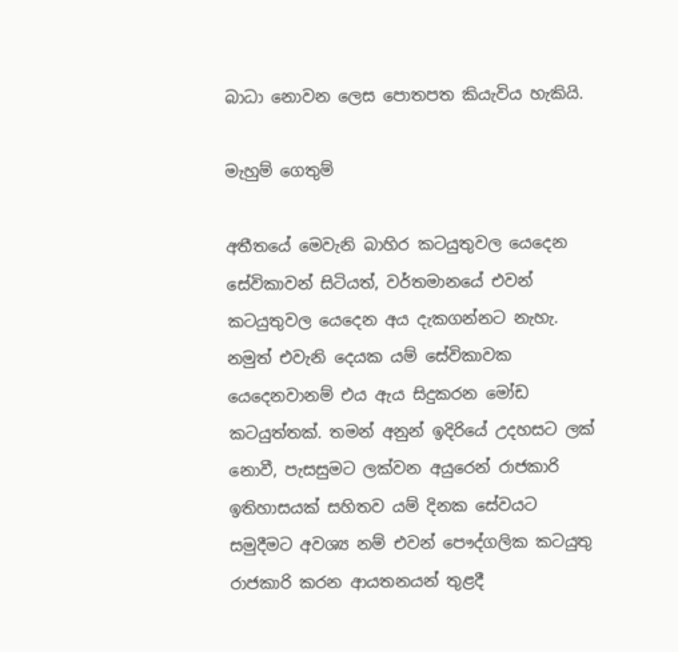බාධා නොවන ලෙස පොතපත කියැවිය හැකියි.

මැහුම් ගෙතුම්

අතීතයේ මෙවැනි බාහිර කටයුතුවල යෙදෙන සේවිකාවන් සිටියත්, වර්තමානයේ එවන් කටයුතුවල යෙදෙන අය දැකගන්නට නැහැ. නමුත් එවැනි දෙයක යම් සේවිකාවක යෙදෙනවානම් එය ඇය සිදුකරන මෝඩ කටයුත්තක්. තමන් අනුන් ඉදිරියේ උදහසට ලක් නොවී, පැසසුමට ලක්වන අයුරෙන් රාජකාරි ඉතිහාසයක් සහිතව යම් දිනක සේවයට සමුදීමට අවශ්‍ය නම් එවන් පෞද්ගලික කටයුතු රාජකාරි කරන ආයතනයන් තුළදී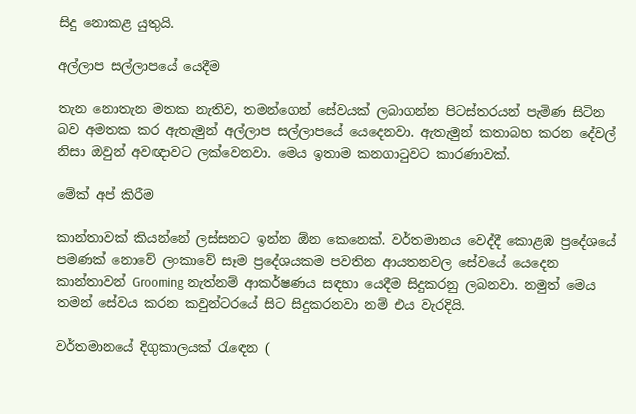සිදු නොකළ යුතුයි.

අල්ලාප සල්ලාපයේ යෙදීම

තැන නොතැන මතක නැතිව, තමන්ගෙන් සේවයක් ලබාගන්න පිටස්තරයන් පැමිණ සිටින බව අමතක කර ඇතැමුන් අල්ලාප සල්ලාපයේ යෙදෙනවා. ඇතැමුන් කතාබහ කරන දේවල් නිසා ඔවුන් අවඥාවට ලක්වෙනවා. මෙය ඉතාම කනගාටුවට කාරණාවක්.

මේක් අප් කිරීම

කාන්තාවක් කියන්නේ ලස්සනට ඉන්න ඕන කෙනෙක්. වර්තමානය වෙද්දී කොළඹ ප්‍රදේශයේ පමණක් නොවේ ලංකාවේ සෑම ප්‍රදේශයකම පවතින ආයතනවල සේවයේ යෙදෙන කාන්තාවන් Grooming නැත්නම් ආකර්ෂණය සඳහා යෙදීම සිදුකරනු ලබනවා. නමුත් මෙය තමන් සේවය කරන කවුන්ටරයේ සිට සිදුකරනවා නම් එය වැරදියි.

වර්තමානයේ දිගුකාලයක් රැඳෙන (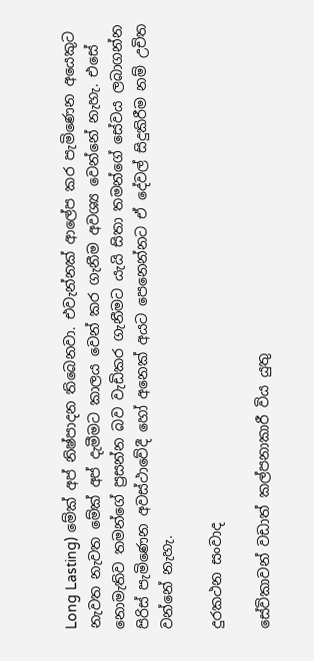Long Lasting) මේක් අප් නිෂ්පාදන තිබෙනවා. එවැන්නක් ආලේප කර පැමිණෙන අයෙකුට නැවත නැවත මේක් අප් දැමීමට කාලය වෙන් කර ගැනීම අවශ්‍ය වෙන්නේ නැහැ. එසේ නොමැතිව තමන්ගේ ප්‍රසන්න බව වැඩිකර ගැනීමට යැයි සිතා තමන්ගේ සේවය ලබාගන්න පිරිස් පැමිණෙන අවස්ථාවේදී හෝ අනෙක් අයට පෙනෙන්නට ඒ දේවල් සිදුකිරීම නම් උචිත වන්නේ නැහැ.

දුරකථන සංවාද

සේවිකාවන් වඩාත් කල්පනාකාරී විය යුතු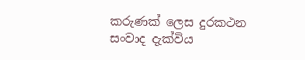කරුණක් ලෙස දුරකථන සංවාද දැක්විය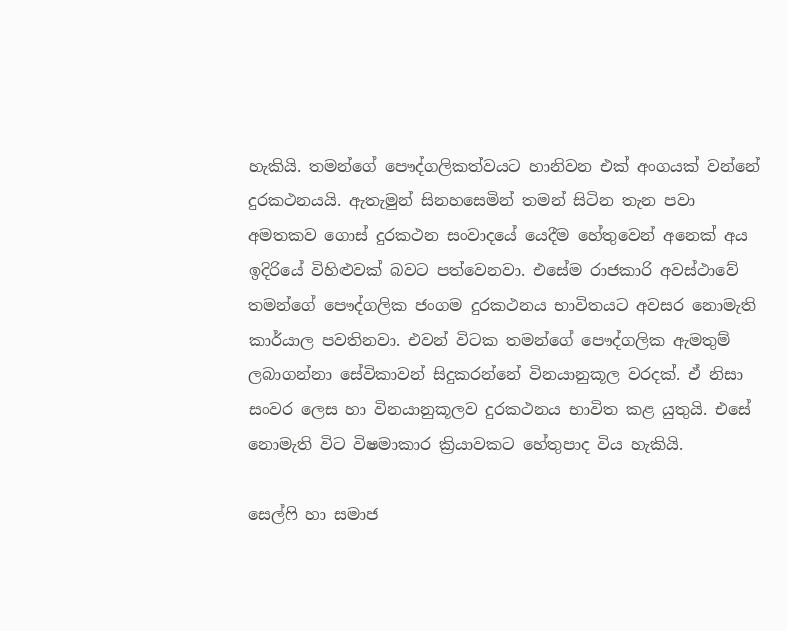හැකියි. තමන්ගේ පෞද්ගලිකත්වයට හානිවන එක් අංගයක් වන්නේ දුරකථනයයි. ඇතැමුන් සිනහසෙමින් තමන් සිටින තැන පවා අමතකව ගොස් දුරකථන සංවාදයේ යෙදීම හේතුවෙන් අනෙක් අය ඉදිරියේ විහිළුවක් බවට පත්වෙනවා. එසේම රාජකාරි අවස්ථාවේ තමන්ගේ පෞද්ගලික ජංගම දුරකථනය භාවිතයට අවසර නොමැති කාර්යාල පවතිනවා. එවන් විටක තමන්ගේ පෞද්ගලික ඇමතුම් ලබාගන්නා සේවිකාවන් සිදුකරන්නේ විනයානුකූල වරදක්. ඒ නිසා සංවර ලෙස හා විනයානුකූලව දුරකථනය භාවිත කළ යුතුයි. එසේ නොමැති විට විෂමාකාර ක්‍රියාවකට හේතුපාද විය හැකියි.

සෙල්ෆි හා සමාජ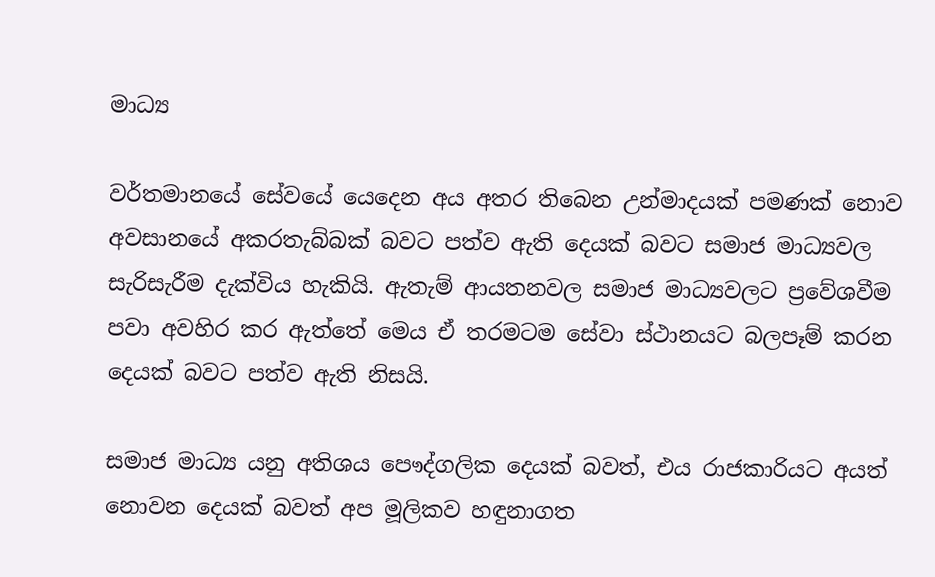මාධ්‍ය

වර්තමානයේ සේවයේ යෙදෙන අය අතර තිබෙන උන්මාදයක් පමණක් නොව අවසානයේ අකරතැබ්බක් බවට පත්ව ඇති දෙයක් බවට සමාජ මාධ්‍යවල සැරිසැරීම දැක්විය හැකියි. ඇතැම් ආයතනවල සමාජ මාධ්‍යවලට ප්‍රවේශවීම පවා අවහිර කර ඇත්තේ මෙය ඒ තරමටම සේවා ස්ථානයට බලපෑම් කරන දෙයක් බවට පත්ව ඇති නිසයි.

සමාජ මාධ්‍ය යනු අතිශය පෞද්ගලික දෙයක් බවත්, එය රාජකාරියට අයත් නොවන දෙයක් බවත් අප මූලිකව හඳුනාගත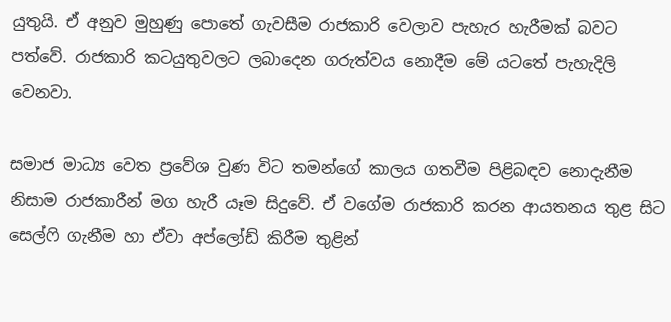යුතුයි. ඒ අනුව මුහුණු පොතේ ගැවසීම රාජකාරි වෙලාව පැහැර හැරීමක් බවට පත්වේ. රාජකාරි කටයුතුවලට ලබාදෙන ගරුත්වය නොදීම මේ යටතේ පැහැදිලි වෙනවා.

සමාජ මාධ්‍ය වෙත ප්‍රවේශ වුණ විට තමන්ගේ කාලය ගතවීම පිළිබඳව නොදැනීම නිසාම රාජකාරීන් මග හැරී යෑම සිදුවේ. ඒ වගේම රාජකාරි කරන ආයතනය තුළ සිට සෙල්ෆි ගැනීම හා ඒවා අප්ලෝඩ් කිරීම තුළින්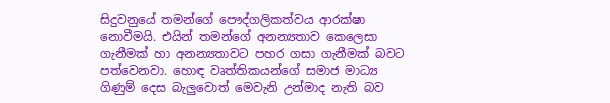සිදුවනුයේ තමන්ගේ පෞද්ගලිකත්වය ආරක්ෂා නොවීමයි. එයින් තමන්ගේ අනන්‍යතාව කෙලෙසා ගැනීමක් හා අනන්‍යතාවට පහර ගසා ගැනීමක් බවට පත්වෙනවා. හොඳ වෘත්තිකයන්ගේ සමාජ මාධ්‍ය ගිණුම් දෙස බැලුවොත් මෙවැනි උන්මාද නැති බව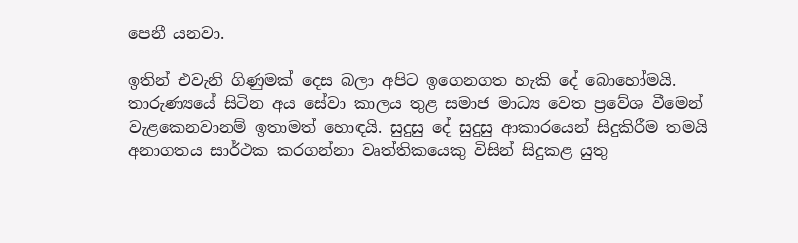පෙනී යනවා.

ඉතින් එවැනි ගිණුමක් දෙස බලා අපිට ඉගෙනගත හැකි දේ බොහෝමයි. තාරුණ්‍යයේ සිටින අය සේවා කාලය තුළ සමාජ මාධ්‍ය වෙත ප්‍රවේශ වීමෙන් වැළකෙනවානම් ඉතාමත් හොඳයි. සුදුසු දේ සුදුසු ආකාරයෙන් සිදුකිරීම තමයි අනාගතය සාර්ථක කරගන්නා වෘත්තිකයෙකු විසින් සිදුකළ යුතු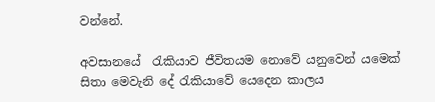වන්නේ.

අවසානයේ  රැකියාව ජීවිතයම නොවේ යනුවෙන් යමෙක් සිතා මෙවැනි දේ රැකියාවේ යෙදෙන කාලය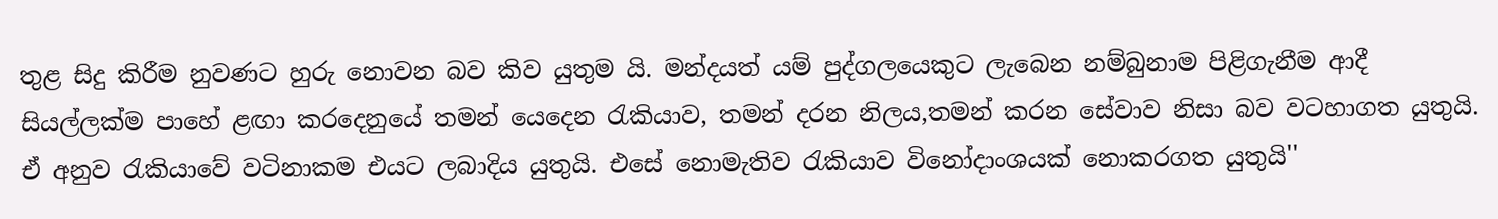තුළ සිදු කිරීම නුවණට හුරු නොවන බව කිව යුතුම යි. මන්දයත් යම් පුද්ගලයෙකුට ලැබෙන නම්බුනාම පිළිගැනීම ආදී සියල්ලක්ම පාහේ ළඟා කරදෙනුයේ තමන් යෙදෙන රැකියාව, තමන් දරන නිලය,තමන් කරන සේවාව නිසා බව වටහාගත යුතුයි. ඒ අනුව රැකියාවේ වටිනාකම එයට ලබාදිය යුතුයි. එසේ නොමැතිව රැකියාව විනෝදාංශයක් නොකරගත යුතුයි''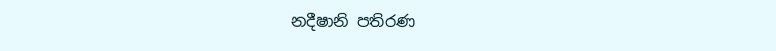නදීෂානි පතිරණ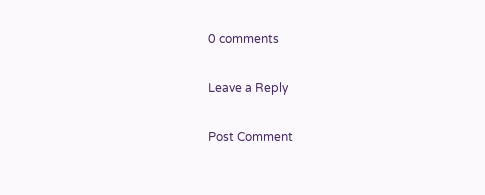0 comments

Leave a Reply

Post Comment